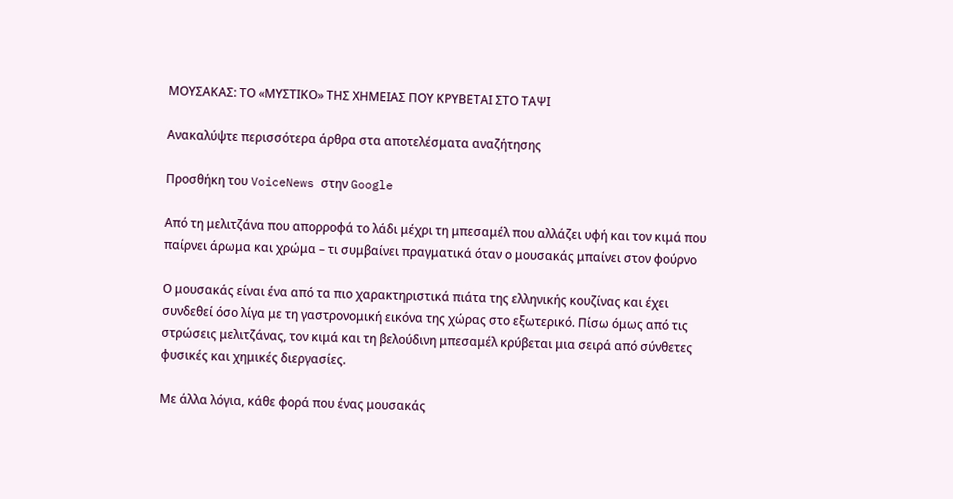ΜΟΥΣΑΚΑΣ: ΤΟ «ΜΥΣΤΙΚΟ» ΤΗΣ ΧΗΜΕΙΑΣ ΠΟΥ ΚΡΥΒΕΤΑΙ ΣΤΟ ΤΑΨΙ

Ανακαλύψτε περισσότερα άρθρα στα αποτελέσματα αναζήτησης

Προσθήκη του VoiceNews στην Google

Από τη μελιτζάνα που απορροφά το λάδι μέχρι τη μπεσαμέλ που αλλάζει υφή και τον κιμά που παίρνει άρωμα και χρώμα – τι συμβαίνει πραγματικά όταν ο μουσακάς μπαίνει στον φούρνο

Ο μουσακάς είναι ένα από τα πιο χαρακτηριστικά πιάτα της ελληνικής κουζίνας και έχει συνδεθεί όσο λίγα με τη γαστρονομική εικόνα της χώρας στο εξωτερικό. Πίσω όμως από τις στρώσεις μελιτζάνας, τον κιμά και τη βελούδινη μπεσαμέλ κρύβεται μια σειρά από σύνθετες φυσικές και χημικές διεργασίες.

Με άλλα λόγια, κάθε φορά που ένας μουσακάς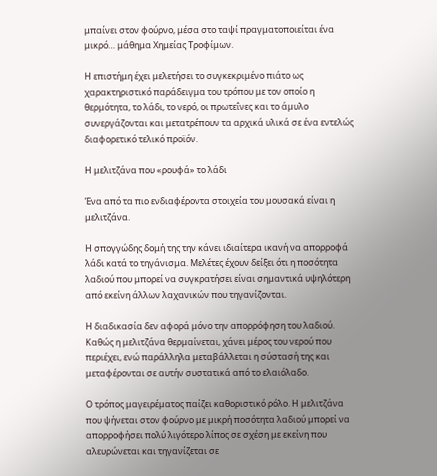μπαίνει στον φούρνο, μέσα στο ταψί πραγματοποιείται ένα μικρό… μάθημα Χημείας Τροφίμων.

Η επιστήμη έχει μελετήσει το συγκεκριμένο πιάτο ως χαρακτηριστικό παράδειγμα του τρόπου με τον οποίο η θερμότητα, το λάδι, το νερό, οι πρωτεΐνες και το άμυλο συνεργάζονται και μετατρέπουν τα αρχικά υλικά σε ένα εντελώς διαφορετικό τελικό προϊόν.

Η μελιτζάνα που «ρουφά» το λάδι

Ένα από τα πιο ενδιαφέροντα στοιχεία του μουσακά είναι η μελιτζάνα.

Η σπογγώδης δομή της την κάνει ιδιαίτερα ικανή να απορροφά λάδι κατά το τηγάνισμα. Μελέτες έχουν δείξει ότι η ποσότητα λαδιού που μπορεί να συγκρατήσει είναι σημαντικά υψηλότερη από εκείνη άλλων λαχανικών που τηγανίζονται.

Η διαδικασία δεν αφορά μόνο την απορρόφηση του λαδιού. Καθώς η μελιτζάνα θερμαίνεται, χάνει μέρος του νερού που περιέχει, ενώ παράλληλα μεταβάλλεται η σύστασή της και μεταφέρονται σε αυτήν συστατικά από το ελαιόλαδο.

Ο τρόπος μαγειρέματος παίζει καθοριστικό ρόλο. Η μελιτζάνα που ψήνεται στον φούρνο με μικρή ποσότητα λαδιού μπορεί να απορροφήσει πολύ λιγότερο λίπος σε σχέση με εκείνη που αλευρώνεται και τηγανίζεται σε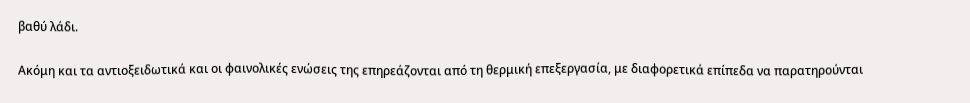βαθύ λάδι.

Ακόμη και τα αντιοξειδωτικά και οι φαινολικές ενώσεις της επηρεάζονται από τη θερμική επεξεργασία, με διαφορετικά επίπεδα να παρατηρούνται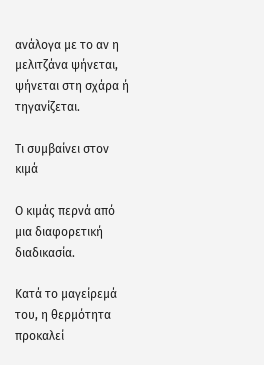ανάλογα με το αν η μελιτζάνα ψήνεται, ψήνεται στη σχάρα ή τηγανίζεται.

Τι συμβαίνει στον κιμά

Ο κιμάς περνά από μια διαφορετική διαδικασία.

Κατά το μαγείρεμά του, η θερμότητα προκαλεί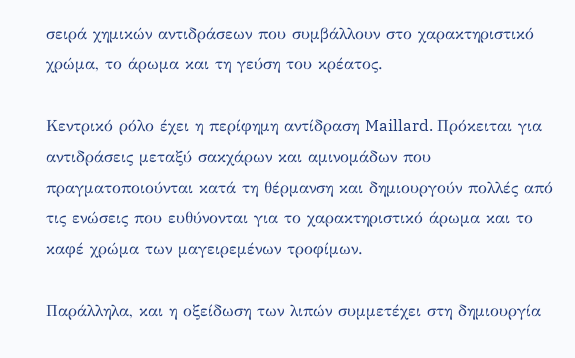σειρά χημικών αντιδράσεων που συμβάλλουν στο χαρακτηριστικό χρώμα, το άρωμα και τη γεύση του κρέατος.

Κεντρικό ρόλο έχει η περίφημη αντίδραση Maillard. Πρόκειται για αντιδράσεις μεταξύ σακχάρων και αμινομάδων που πραγματοποιούνται κατά τη θέρμανση και δημιουργούν πολλές από τις ενώσεις που ευθύνονται για το χαρακτηριστικό άρωμα και το καφέ χρώμα των μαγειρεμένων τροφίμων.

Παράλληλα, και η οξείδωση των λιπών συμμετέχει στη δημιουργία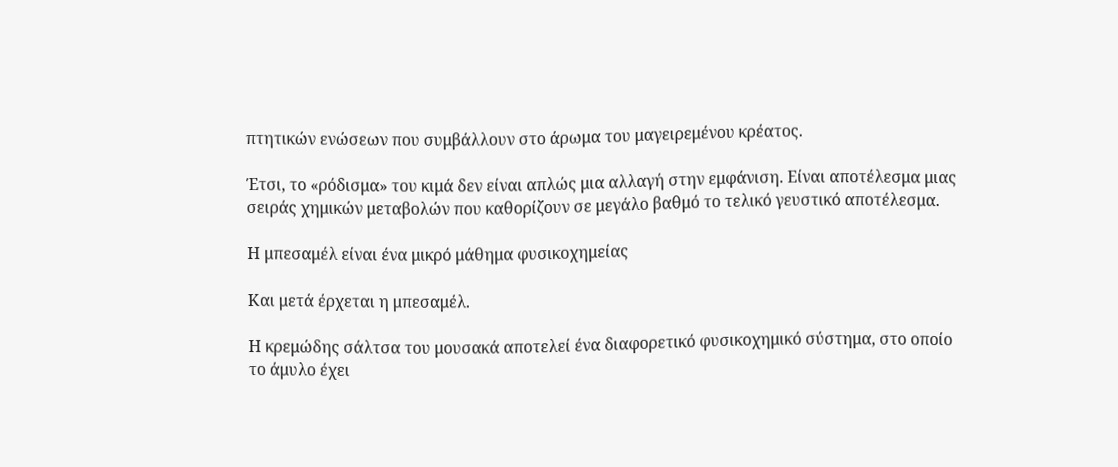πτητικών ενώσεων που συμβάλλουν στο άρωμα του μαγειρεμένου κρέατος.

Έτσι, το «ρόδισμα» του κιμά δεν είναι απλώς μια αλλαγή στην εμφάνιση. Είναι αποτέλεσμα μιας σειράς χημικών μεταβολών που καθορίζουν σε μεγάλο βαθμό το τελικό γευστικό αποτέλεσμα.

Η μπεσαμέλ είναι ένα μικρό μάθημα φυσικοχημείας

Και μετά έρχεται η μπεσαμέλ.

Η κρεμώδης σάλτσα του μουσακά αποτελεί ένα διαφορετικό φυσικοχημικό σύστημα, στο οποίο το άμυλο έχει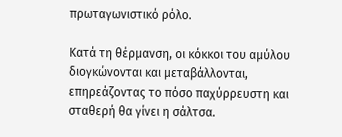πρωταγωνιστικό ρόλο.

Κατά τη θέρμανση, οι κόκκοι του αμύλου διογκώνονται και μεταβάλλονται, επηρεάζοντας το πόσο παχύρρευστη και σταθερή θα γίνει η σάλτσα.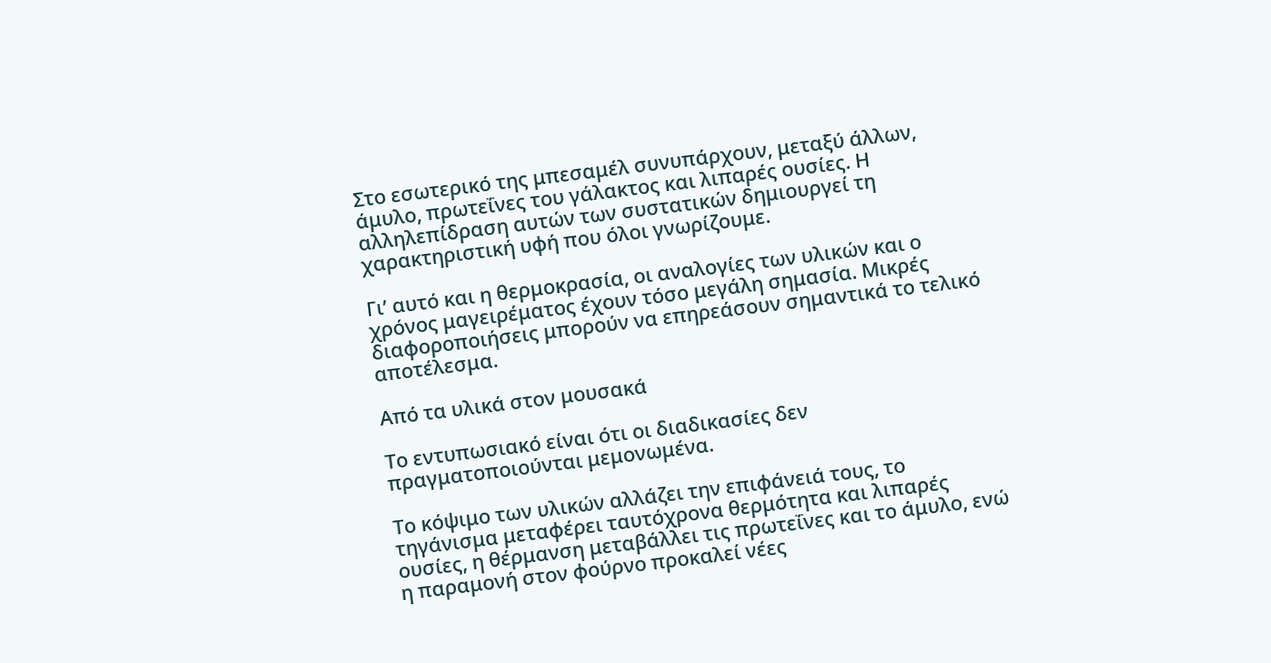Στο εσωτερικό της μπεσαμέλ συνυπάρχουν, μεταξύ άλλων, άμυλο, πρωτεΐνες του γάλακτος και λιπαρές ουσίες. Η αλληλεπίδραση αυτών των συστατικών δημιουργεί τη χαρακτηριστική υφή που όλοι γνωρίζουμε.

Γι’ αυτό και η θερμοκρασία, οι αναλογίες των υλικών και ο χρόνος μαγειρέματος έχουν τόσο μεγάλη σημασία. Μικρές διαφοροποιήσεις μπορούν να επηρεάσουν σημαντικά το τελικό αποτέλεσμα.

Από τα υλικά στον μουσακά

Το εντυπωσιακό είναι ότι οι διαδικασίες δεν πραγματοποιούνται μεμονωμένα.

Το κόψιμο των υλικών αλλάζει την επιφάνειά τους, το τηγάνισμα μεταφέρει ταυτόχρονα θερμότητα και λιπαρές ουσίες, η θέρμανση μεταβάλλει τις πρωτεΐνες και το άμυλο, ενώ η παραμονή στον φούρνο προκαλεί νέες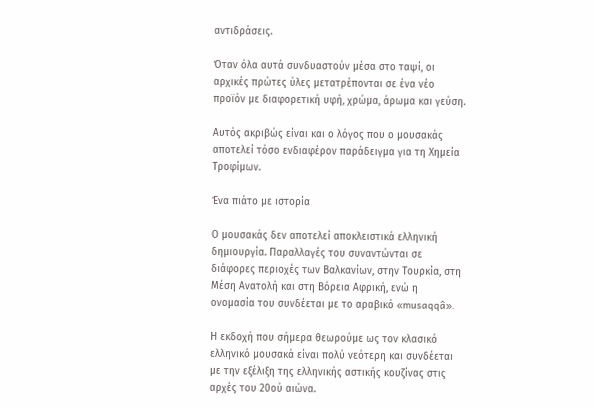αντιδράσεις.

Όταν όλα αυτά συνδυαστούν μέσα στο ταψί, οι αρχικές πρώτες ύλες μετατρέπονται σε ένα νέο προϊόν με διαφορετική υφή, χρώμα, άρωμα και γεύση.

Αυτός ακριβώς είναι και ο λόγος που ο μουσακάς αποτελεί τόσο ενδιαφέρον παράδειγμα για τη Χημεία Τροφίμων.

Ένα πιάτο με ιστορία

Ο μουσακάς δεν αποτελεί αποκλειστικά ελληνική δημιουργία. Παραλλαγές του συναντώνται σε διάφορες περιοχές των Βαλκανίων, στην Τουρκία, στη Μέση Ανατολή και στη Βόρεια Αφρική, ενώ η ονομασία του συνδέεται με το αραβικό «musaqqâ».

Η εκδοχή που σήμερα θεωρούμε ως τον κλασικό ελληνικό μουσακά είναι πολύ νεότερη και συνδέεται με την εξέλιξη της ελληνικής αστικής κουζίνας στις αρχές του 20ού αιώνα.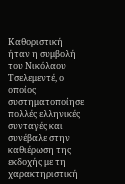Καθοριστική ήταν η συμβολή του Νικόλαου Τσελεμεντέ, ο οποίος συστηματοποίησε πολλές ελληνικές συνταγές και συνέβαλε στην καθιέρωση της εκδοχής με τη χαρακτηριστική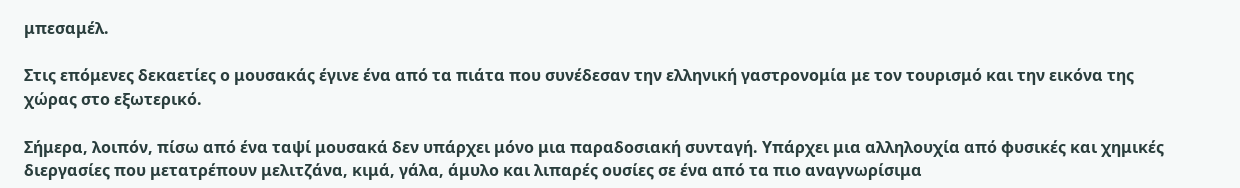μπεσαμέλ.

Στις επόμενες δεκαετίες ο μουσακάς έγινε ένα από τα πιάτα που συνέδεσαν την ελληνική γαστρονομία με τον τουρισμό και την εικόνα της χώρας στο εξωτερικό.

Σήμερα, λοιπόν, πίσω από ένα ταψί μουσακά δεν υπάρχει μόνο μια παραδοσιακή συνταγή. Υπάρχει μια αλληλουχία από φυσικές και χημικές διεργασίες που μετατρέπουν μελιτζάνα, κιμά, γάλα, άμυλο και λιπαρές ουσίες σε ένα από τα πιο αναγνωρίσιμα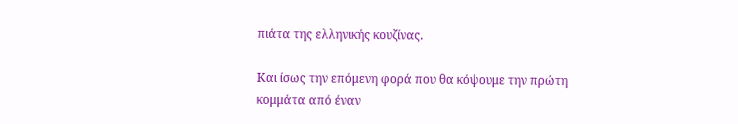πιάτα της ελληνικής κουζίνας.

Και ίσως την επόμενη φορά που θα κόψουμε την πρώτη κομμάτα από έναν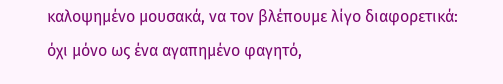καλοψημένο μουσακά, να τον βλέπουμε λίγο διαφορετικά: όχι μόνο ως ένα αγαπημένο φαγητό,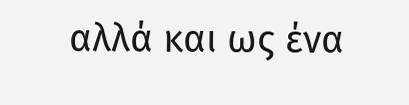αλλά και ως ένα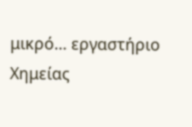μικρό… εργαστήριο Χημείας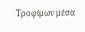Τροφίμων μέσα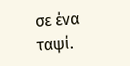σε ένα ταψί.